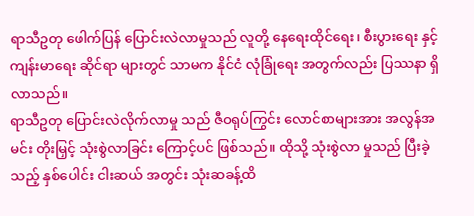ရာသီဥတု ဖေါက်ပြန် ပြောင်းလဲလာမှုသည် လူတို့ နေရေးထိုင်ရေး၊ စီးပွားရေး နှင့် ကျန်းမာရေး ဆိုင်ရာ များတွင် သာမက နိုင်ငံ လုံခြုံရေး အတွက်လည်း ပြဿနာ ရှိလာသည်။
ရာသီဥတု ပြောင်းလဲလိုက်လာမှု သည် ဇီဝရုပ်ကြွင်း လောင်စာများအား အလွန်အမင်း တိုးမြှင့် သုံးစွဲလာခြင်း ကြောင့်ပင် ဖြစ်သည်။ ထိုသို့ သုံးစွဲလာ မှုသည် ပြီးခဲ့သည့် နှစ်ပေါင်း ငါးဆယ် အတွင်း သုံးဆခန့်ထိ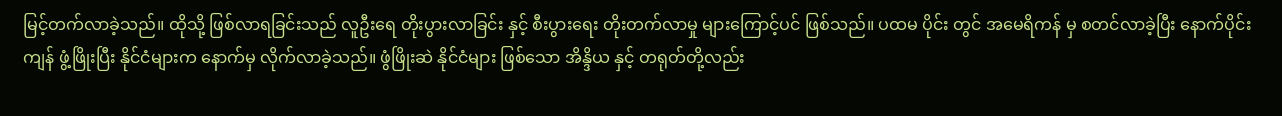မြင့်တက်လာခဲ့သည်။ ထိုသို့ ဖြစ်လာရခြင်းသည် လူဦးရေ တိုးပွားလာခြင်း နှင့် စီးပွားရေး တိုးတက်လာမှု များကြောင့်ပင် ဖြစ်သည်။ ပထမ ပိုင်း တွင် အမေရိကန် မှ စတင်လာခဲ့ပြီး နောက်ပိုင်း ကျန် ဖွံ့ဖြိုးပြီး နိုင်ငံများက နောက်မှ လိုက်လာခဲ့သည်။ ဖွံဖြိုးဆဲ နိုင်ငံများ ဖြစ်သော အိန္ဒိယ နှင့် တရုတ်တို့လည်း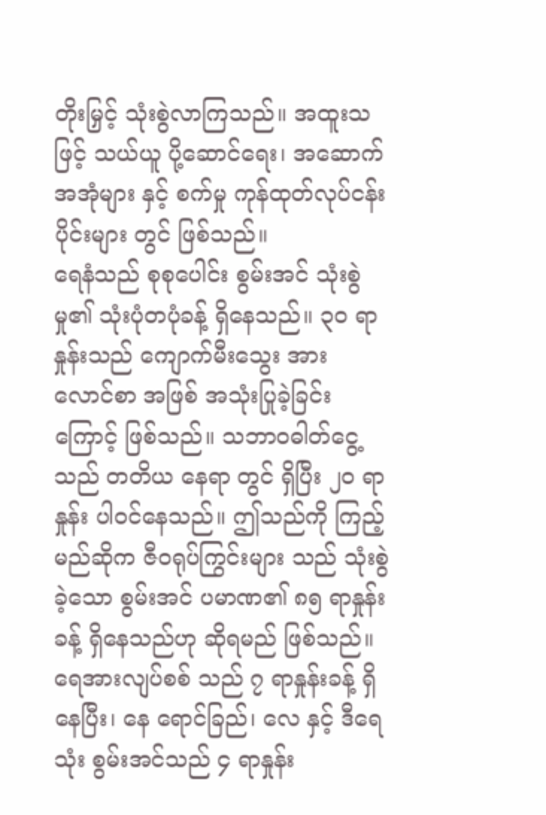တိုးမြှင့် သုံးစွဲလာကြသည်။ အထူးသဖြင့် သယ်ယူ ပို့ဆောင်ရေး၊ အဆောက်အအုံများ နှင့် စက်မှု ကုန်ထုတ်လုပ်ငန်း ပိုင်းများ တွင် ဖြစ်သည်။
ရေနံသည် စုစုပေါင်း စွမ်းအင် သုံးစွဲမှု၏ သုံးပုံတပုံခန့် ရှိနေသည်။ ၃၀ ရာနှုန်းသည် ကျောက်မီးသွေး အား လောင်စာ အဖြစ် အသုံးပြုခဲ့ခြင်း ကြောင့် ဖြစ်သည်။ သဘာဝဓါတ်ငွေ့သည် တတိယ နေရာ တွင် ရှိပြီး ၂၀ ရာနှုန်း ပါဝင်နေသည်။ ဤသည်ကို ကြည့်မည်ဆိုက ဇီဝရုပ်ကြွင်းများ သည် သုံးစွဲခဲ့သော စွမ်းအင် ပမာဏ၏ ၈၅ ရာနှုန်းခန့် ရှိနေသည်ဟု ဆိုရမည် ဖြစ်သည်။
ရေအားလျပ်စစ် သည် ၇ ရာနှုန်းခန့် ရှိနေပြီး၊ နေ ရောင်ခြည်၊ လေ နှင့် ဒီရေသုံး စွမ်းအင်သည် ၄ ရာနှုန်း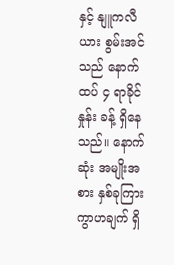နှင့် နျူကလီယား စွမ်းအင်သည် နောက်ထပ် ၄ ရာခိုင်နှုန်း ခန့် ရှိနေသည်။ နောက်ဆုံး အမျိုးအစား နှစ်ခုကြား ကွာဟချက် ရှိ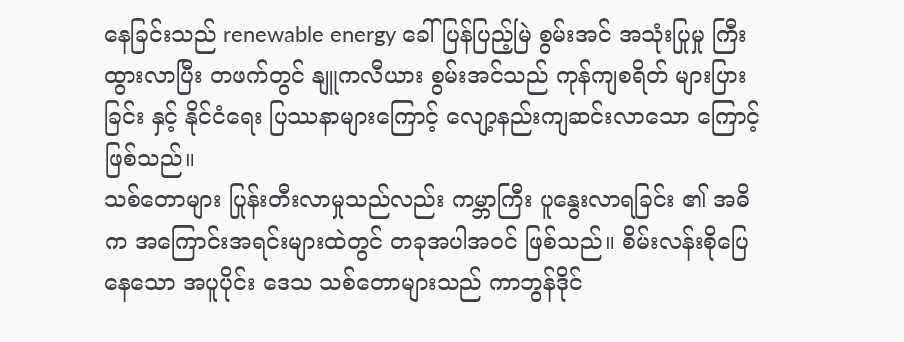နေခြင်းသည် renewable energy ခေါ် ပြန်ပြည့်မြဲ စွမ်းအင် အသုံးပြုမှု ကြီးထွားလာပြီး တဖက်တွင် နျူကလီယား စွမ်းအင်သည် ကုန်ကျစရိတ် များပြားခြင်း နှင့် နိုင်ငံရေး ပြဿနာများကြောင့် လျော့နည်းကျဆင်းလာသော ကြောင့် ဖြစ်သည်။
သစ်တောများ ပြုန်းတီးလာမှုသည်လည်း ကမ္ဘာကြီး ပူနွေးလာရခြင်း ၏ အဓိက အကြောင်းအရင်းများထဲတွင် တခုအပါအဝင် ဖြစ်သည်။ စိမ်းလန်းစိုပြေ နေသော အပူပိုင်း ဒေသ သစ်တောများသည် ကာဘွန်ဒိုင်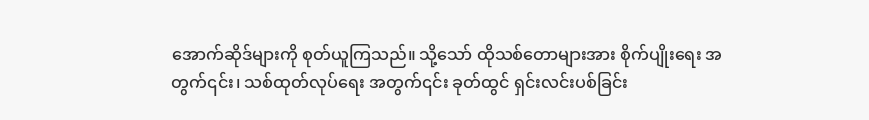အောက်ဆိုဒ်များကို စုတ်ယူကြသည်။ သို့သော် ထိုသစ်တောများအား စိုက်ပျိုးရေး အတွက်၎င်း၊ သစ်ထုတ်လုပ်ရေး အတွက်၎င်း ခုတ်ထွင် ရှင်းလင်းပစ်ခြင်း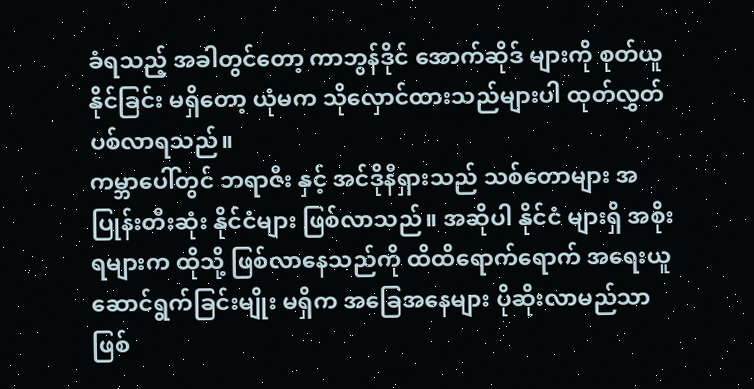ခံရသည့် အခါတွင်တော့ ကာဘွန်ဒိုင် အောက်ဆိုဒ် များကို စုတ်ယူနိုင်ခြင်း မရှိတော့ ယုံမက သိုလှောင်ထားသည်များပါ ထုတ်လွှတ်ပစ်လာရသည်။
ကမ္ဘာပေါ်တွင် ဘရာဇီး နှင့် အင်ဒိုနီရှားသည် သစ်တောများ အပြုန်းတီးဆုံး နိုင်ငံများ ဖြစ်လာသည်။ အဆိုပါ နိုင်ငံ များရှိ အစိုးရများက ထိုသို့ ဖြစ်လာနေသည်ကို ထိထိရောက်ရောက် အရေးယူ ဆောင်ရွက်ခြင်းမျိုး မရှိက အခြေအနေများ ပိုဆိုးလာမည်သာ ဖြစ်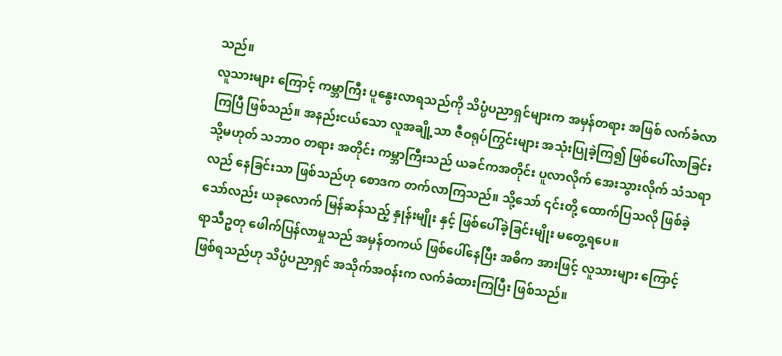သည်။
လူသားများ ကြောင့် ကမ္ဘာကြီး ပူနွေးလာရသည်ကို သိပ္ပံပညာရှင်များက အမှန်တရား အဖြစ် လက်ခံလာကြပြီ ဖြစ်သည်။ အနည်းငယ်သော လူအချို့သာ ဇီဝရုပ်ကြွင်းများ အသုံးပြုခဲ့ကြ၍ ဖြစ်ပေါ်လာခြင်း သို့မဟုတ် သဘာဝ တရား အတိုင်း ကမ္ဘာကြီးသည် ယခင်ကအတိုင်း ပူလာလိုက် အေးသွားလိုက် သံသရာ လည် နေခြင်းသာ ဖြစ်သည်ဟု စောဒက တက်လာကြသည်။ သို့သော် ၎င်းတို့ ထောက်ပြသလို ဖြစ်ခဲ့သော်လည်း ယခုလောက် မြန်ဆန်သည့် နှုန်းမျိုး နှင့် ဖြစ်ပေါ်ခဲ့ခြင်းမျိုး မတွေ့ရပေ။
ရာသီဥတု ဖေါက်ပြန်လာမှုသည် အမှန်တကယ် ဖြစ်ပေါ်နေပြီး အဓိက အားဖြင့် လူသားများ ကြောင့် ဖြစ်ရသည်ဟု သိပ္ပံပညာရှင် အသိုက်အဝန်းက လက်ခံထားကြပြီး ဖြစ်သည်။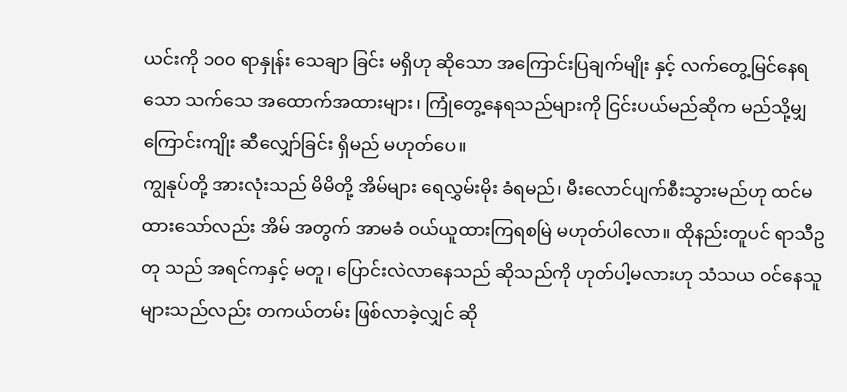ယင်းကို ၁၀၀ ရာနှုန်း သေချာ ခြင်း မရှိဟု ဆိုသော အကြောင်းပြချက်မျိုး နှင့် လက်တွေ့မြင်နေရသော သက်သေ အထောက်အထားများ၊ ကြုံတွေ့နေရသည်များကို ငြင်းပယ်မည်ဆိုက မည်သို့မျှ ကြောင်းကျိုး ဆီလျှော်ခြင်း ရှိမည် မဟုတ်ပေ။
ကျွနုပ်တို့ အားလုံးသည် မိမိတို့ အိမ်များ ရေလွှမ်းမိုး ခံရမည်၊ မီးလောင်ပျက်စီးသွားမည်ဟု ထင်မထားသော်လည်း အိမ် အတွက် အာမခံ ဝယ်ယူထားကြရစမြဲ မဟုတ်ပါလော။ ထိုနည်းတူပင် ရာသီဥတု သည် အရင်ကနှင့် မတူ၊ ပြောင်းလဲလာနေသည် ဆိုသည်ကို ဟုတ်ပါ့မလားဟု သံသယ ဝင်နေသူများသည်လည်း တကယ်တမ်း ဖြစ်လာခဲ့လျှင် ဆို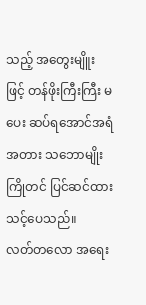သည့် အတွေးမျိူး ဖြင့် တန်ဖိုးကြီးကြီး မ ပေး ဆပ်ရအောင်အရံအတား သဘောမျိုး ကြိုတင် ပြင်ဆင်ထားသင့်ပေသည်။
လတ်တလော အရေး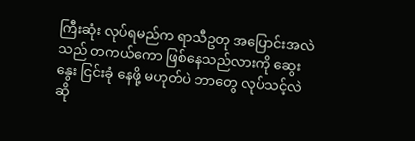ကြီးဆုံး လုပ်ရမည်က ရာသီဥတု အပြောင်းအလဲသည် တကယ်ကော ဖြစ်နေသည်လားကို ဆွေးနွေး ငြင်းခုံ နေဖို့ မဟုတ်ပဲ ဘာတွေ လုပ်သင့်လဲ ဆို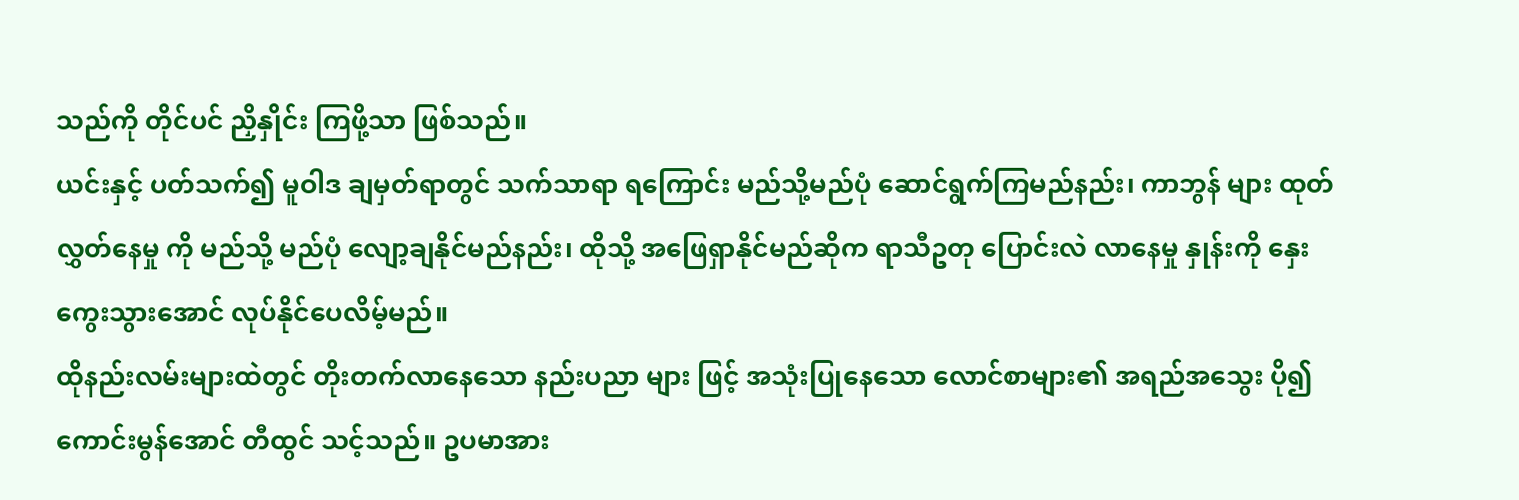သည်ကို တိုင်ပင် ညှိနှိုင်း ကြဖို့သာ ဖြစ်သည်။
ယင်းနှင့် ပတ်သက်၍ မူဝါဒ ချမှတ်ရာတွင် သက်သာရာ ရကြောင်း မည်သို့မည်ပုံ ဆောင်ရွက်ကြမည်နည်း၊ ကာဘွန် များ ထုတ်လွှတ်နေမှု ကို မည်သို့ မည်ပုံ လျော့ချနိုင်မည်နည်း၊ ထိုသို့ အဖြေရှာနိုင်မည်ဆိုက ရာသီဥတု ပြောင်းလဲ လာနေမှု နှုန်းကို နှေးကွေးသွားအောင် လုပ်နိုင်ပေလိမ့်မည်။
ထိုနည်းလမ်းများထဲတွင် တိုးတက်လာနေသော နည်းပညာ များ ဖြင့် အသုံးပြုနေသော လောင်စာများ၏ အရည်အသွေး ပို၍ ကောင်းမွန်အောင် တီထွင် သင့်သည်။ ဥပမာအား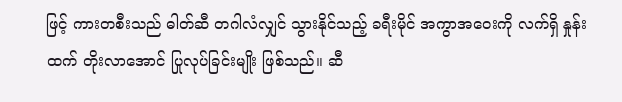ဖြင့် ကားတစီးသည် ဓါတ်ဆီ တဂါလံလျှင် သွားနိုင်သည့် ခရီးမိုင် အကွာအဝေးကို လက်ရှိ နှုန်းထက် တိုးလာအောင် ပြုလုပ်ခြင်းမျိုး ဖြစ်သည်။ ဆီ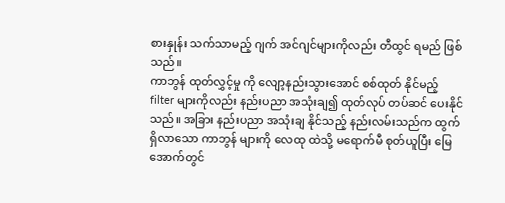စားနှုန်း သက်သာမည့် ဂျက် အင်ဂျင်များကိုလည်း တီထွင် ရမည် ဖြစ်သည်။
ကာဘွန် ထုတ်လွှင့်မှု ကို လျော့နည်းသွားအောင် စစ်ထုတ် နိုင်မည့် filter များကိုလည်း နည်းပညာ အသုံးချ၍ ထုတ်လုပ် တပ်ဆင် ပေးနိုင်သည်။ အခြား နည်းပညာ အသုံးချ နိုင်သည့် နည်းလမ်းသည်က ထွက်ရှိလာသော ကာဘွန် များကို လေထု ထဲသို့ မရောက်မီ စုတ်ယူပြီး မြေအောက်တွင်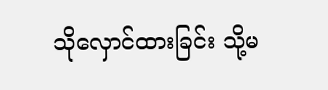သိုလှောင်ထားခြင်း သို့မ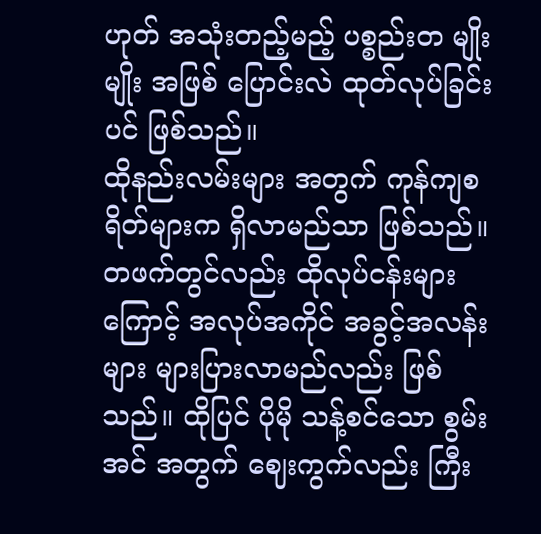ဟုတ် အသုံးတည့်မည့် ပစ္စည်းတ မျိုးမျိုး အဖြစ် ပြောင်းလဲ ထုတ်လုပ်ခြင်းပင် ဖြစ်သည်။
ထိုနည်းလမ်းများ အတွက် ကုန်ကျစရိတ်များက ရှိလာမည်သာ ဖြစ်သည်။ တဖက်တွင်လည်း ထိုလုပ်ငန်းများ ကြောင့် အလုပ်အကိုင် အခွင့်အလန်းများ များပြားလာမည်လည်း ဖြစ်သည်။ ထိုပြင် ပိုမို သန့်စင်သော စွမ်း အင် အတွက် ဈေးကွက်လည်း ကြီး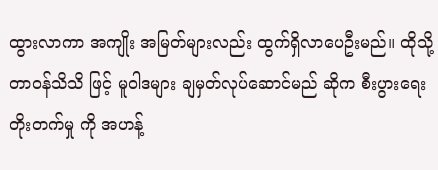ထွားလာကာ အကျိုး အမြတ်များလည်း ထွက်ရှိလာပေဦးမည်။ ထိုသို့ တာဝန်သိသိ ဖြင့် မူဝါဒများ ချမှတ်လုပ်ဆောင်မည် ဆိုက စီးပွားရေး တိုးတက်မှု ကို အဟန့်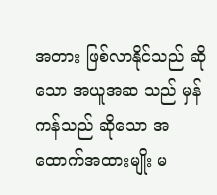အတား ဖြစ်လာနိုင်သည် ဆိုသော အယူအဆ သည် မှန်ကန်သည် ဆိုသော အထောက်အထားမျိုး မ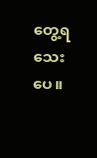တွေ့ရသေးပေ။